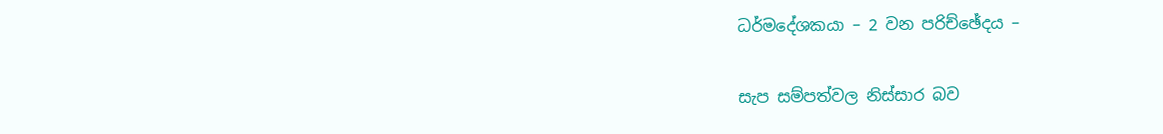ධර්මදේශකයා – 2 වන පරිච්ඡේදය –

සැප සම්පත්වල නිස්සාර බව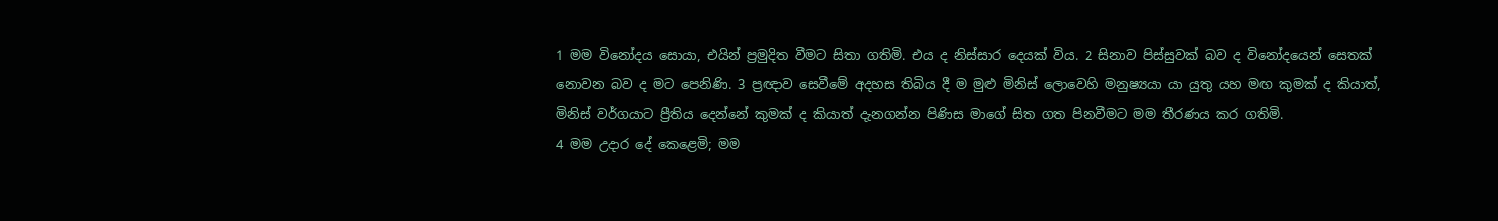1 මම විනෝදය සොයා, එයින් ප්‍රමුදිත වීමට සිතා ගතිමි. එය ද නිස්සාර දෙයක් විය. 2 සිනාව පිස්සුවක් බව ද විනෝදයෙන් සෙතක් නොවන බව ද මට පෙනිණි. 3 ප්‍රඥාව සෙවීමේ අදහස තිබිය දී ම මුළු මිනිස් ලොවෙහි මනුෂ්‍යයා යා යුතු යහ මඟ කුමක් ද කියාත්, මිනිස් වර්ගයාට ප්‍රීතිය දෙන්නේ කුමක් ද කියාත් දැනගන්න පිණිස මාගේ සිත ගත පිනවීමට මම තීරණය කර ගතිමි.
4 මම උදාර දේ කෙළෙමි; මම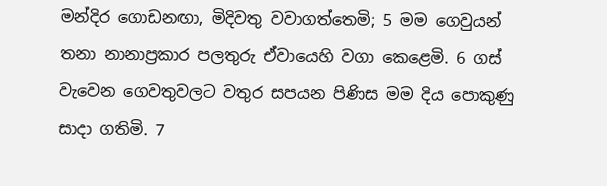මන්දිර ගොඩනඟා, මිදිවතු වවාගත්තෙමි; 5 මම ගෙවුයන් තනා නානාප්‍රකාර පලතුරු ඒවායෙහි වගා කෙළෙමි. 6 ගස් වැවෙන ගෙවතුවලට වතුර සපයන පිණිස මම දිය පොකුණු සාදා ගතිමි. 7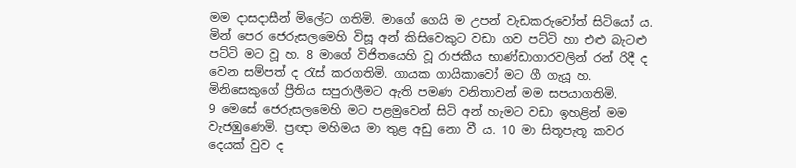මම දාසදාසීන් මිලේට ගතිමි. මාගේ ගෙයි ම උපන් වැඩකරුවෝත් සිටියෝ ය. මින් පෙර ජෙරුසලමෙහි විසූ අන් කිසිවෙකුට වඩා ගව පට්ටි හා එළු බැටළු පට්ටි මට වූ හ. 8 මාගේ විජිතයෙහි වූ රාජකීය භාණ්ඩාගාරවලින් රන් රිදී ද වෙන සම්පත් ද රැස් කරගතිමි. ගායක ගායිකාවෝ මට ගී ගැයූ හ. මිනිසෙකුගේ ප්‍රීතිය සපුරාලීමට ඇති පමණ වනිතාවන් මම සපයාගතිමි.
9 මෙසේ ජෙරුසලමෙහි මට පළමුවෙන් සිටි අන් හැමට වඩා ඉහළින් මම වැජඹුණෙමි. ප්‍රඥා මහිමය මා තුළ අඩු නො වී ය. 10 මා සිතූපැතූ කවර දෙයක් වුව ද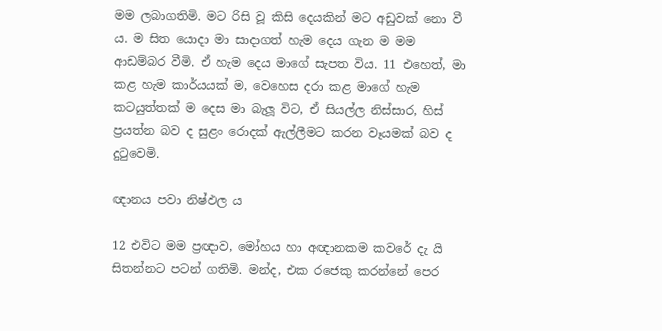මම ලබාගතිමි. මට රිසි වූ කිසි දෙයකින් මට අඩුවක් නො වී ය. ම සිත යොදා මා සාදාගත් හැම දෙය ගැන ම මම ආඩම්බර වීමි. ඒ හැම දෙය මාගේ සැපත විය. 11 එහෙත්, මා කළ හැම කාර්යයක් ම, වෙහෙස දරා කළ මාගේ හැම කටයුත්තක් ම දෙස මා බැලූ විට, ඒ සියල්ල නිස්සාර, හිස් ප්‍රයත්න බව ද සුළං රොදක් ඇල්ලීමට කරන වෑයමක් බව ද දුටුවෙමි.

ඥානය පවා නිෂ්ඵල ය

12 එවිට මම ප්‍රඥාව, මෝහය හා අඥානකම කවරේ දැ යි සිතන්නට පටන් ගතිමි. මන්ද, එක රජෙකු කරන්නේ පෙර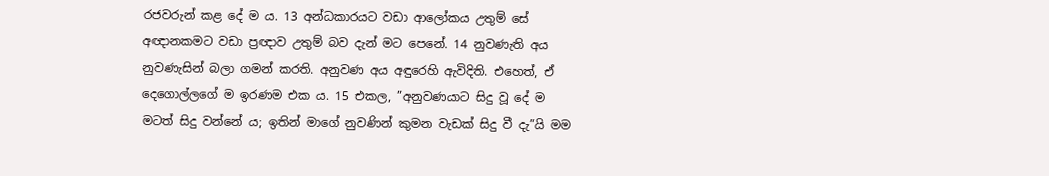රජවරුන් කළ දේ ම ය. 13 අන්ධකාරයට වඩා ආලෝකය උතුම් සේ අඥානකමට වඩා ප්‍රඥාව උතුම් බව දැන් මට පෙනේ. 14 නුවණැති අය නුවණැසින් බලා ගමන් කරති. අනුවණ අය අඳුරෙහි ඇවිදිති. එහෙත්, ඒ දෙගොල්ලගේ ම ඉරණම එක ය. 15 එකල, ”අනුවණයාට සිදු වූ දේ ම මටත් සිදු වන්නේ ය; ඉතින් මාගේ නුවණින් කුමන වැඩක් සිදු වී දැ”යි මම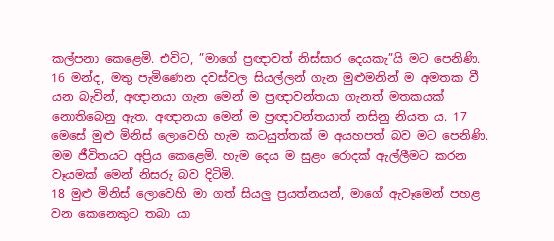කල්පනා කෙළෙමි. එවිට, ”මාගේ ප්‍රඥාවත් නිස්සාර දෙයකැ”යි මට පෙනිණි. 16 මන්ද, මතු පැමිණෙන දවස්වල සියල්ලන් ගැන මුළුමනින් ම අමතක වී යන බැවින්, අඥානයා ගැන මෙන් ම ප්‍රඥාවන්තයා ගැනත් මතකයක් නොතිබෙනු ඇත. අඥානයා මෙන් ම ප්‍රඥාවන්තයාත් නසිනු නියත ය. 17 මෙසේ මුළු මිනිස් ලොවෙහි හැම කටයුත්තක් ම අයහපත් බව මට පෙනිණි. මම ජීවිතයට අප්‍රිය කෙළෙමි. හැම දෙය ම සුළං රොදක් ඇල්ලීමට කරන වෑයමක් මෙන් නිසරු බව දිටිමි.
18 මුළු මිනිස් ලොවෙහි මා ගත් සියලු ප්‍රයත්නයන්, මාගේ ඇවෑමෙන් පහළ වන කෙනෙකුට තබා යා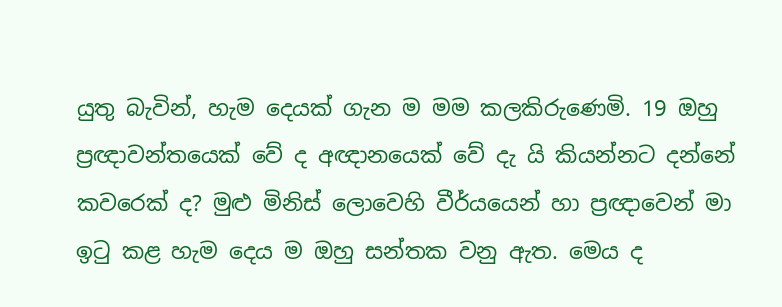යුතු බැවින්, හැම දෙයක් ගැන ම මම කලකිරුණෙමි. 19 ඔහු ප්‍රඥාවන්තයෙක් වේ ද අඥානයෙක් වේ දැ යි කියන්නට දන්නේ කවරෙක් ද? මුළු මිනිස් ලොවෙහි වීර්යයෙන් හා ප්‍රඥාවෙන් මා ඉටු කළ හැම දෙය ම ඔහු සන්තක වනු ඇත. මෙය ද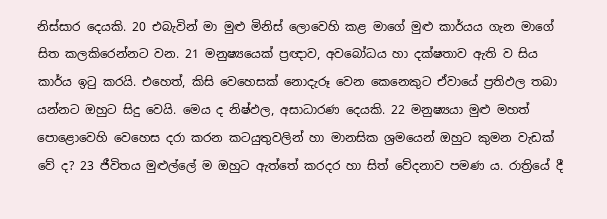නිස්සාර දෙයකි. 20 එබැවින් මා මුළු මිනිස් ලොවෙහි කළ මාගේ මුළු කාර්යය ගැන මාගේ සිත කලකිරෙන්නට වන. 21 මනුෂ්‍යයෙක් ප්‍රඥාව, අවබෝධය හා දක්ෂතාව ඇති ව සිය කාර්ය ඉටු කරයි. එහෙත්, කිසි වෙහෙසක් නොදැරූ වෙන කෙනෙකුට ඒවායේ ප්‍රතිඵල තබා යන්නට ඔහුට සිදු වෙයි. මෙය ද නිෂ්ඵල, අසාධාරණ දෙයකි. 22 මනුෂ්‍යයා මුළු මහත් පොළොවෙහි වෙහෙස දරා කරන කටයුතුවලින් හා මානසික ශ්‍රමයෙන් ඔහුට කුමන වැඩක් වේ ද? 23 ජීවිතය මුළුල්ලේ ම ඔහුට ඇත්තේ කරදර හා සිත් වේදනාව පමණ ය. රාත්‍රියේ දී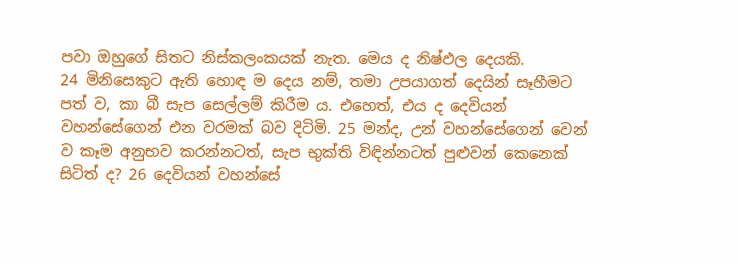පවා ඔහුගේ සිතට නිස්කලංකයක් නැත. මෙය ද නිෂ්ඵල දෙයකි.
24 මිනිසෙකුට ඇති හොඳ ම දෙය නම්, තමා උපයාගත් දෙයින් සෑහීමට පත් ව, කා බී සැප සෙල්ලම් කිරීම ය. එහෙත්, එය ද දෙවියන් වහන්සේගෙන් එන වරමක් බව දිටිමි. 25 මන්ද, උන් වහන්සේගෙන් වෙන් ව කෑම අනුභව කරන්නටත්, සැප භුක්ති විඳින්නටත් පුළුවන් කෙනෙක් සිටිත් ද? 26 දෙවියන් වහන්සේ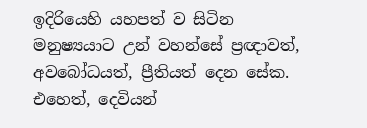ඉදිරියෙහි යහපත් ව සිටින මනුෂ්‍යයාට උන් වහන්සේ ප්‍රඥාවත්, අවබෝධයත්, ප්‍රීතියත් දෙන සේක. එහෙත්, දෙවියන්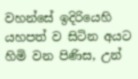වහන්සේ ඉදිරියෙහි යහපත් ව සිටින අයට හිමි වන පිණිස, උන්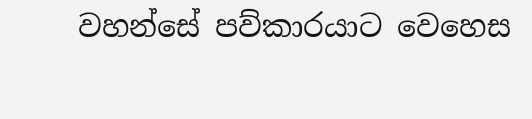වහන්සේ පව්කාරයාට වෙහෙස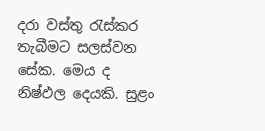දරා වස්තු රැස්කර තැබීමට සලස්වන සේක. මෙය ද නිෂ්ඵල දෙයකි. සුළං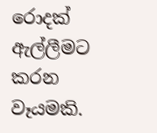රොදක් ඇල්ලීමට කරන වෑයමකි.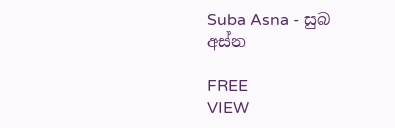Suba Asna - සුබ අස්න

FREE
VIEW